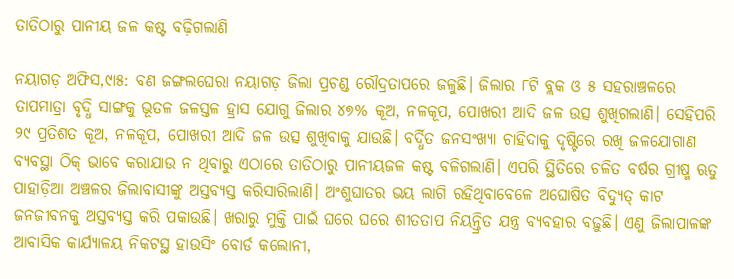ତାତିଠାରୁ ପାନୀୟ ଜଳ କଷ୍ଟ ବଢ଼ିଗଲାଣି

ନୟାଗଡ଼ ଅଫିସ,୯ା୫: ବଣ ଜଙ୍ଗଲଘେରା ନୟାଗଡ଼ ଜିଲା ପ୍ରଚଣ୍ଡ ରୌଦ୍ରତାପରେ ଜଳୁଛି। ଜିଲାର ୮ଟି ବ୍ଲକ ଓ ୫ ସହରାଞ୍ଚଳରେ ତାପମାତ୍ରା ବୃଦ୍ଧି ସାଙ୍ଗକୁ ଭୂତଳ ଜଳସ୍ତଳ ହ୍ରାସ ଯୋଗୁ ଜିଲାର ୪୭% କୂଅ, ନଳକୂପ, ପୋଖରୀ ଆଦି ଜଳ ଉତ୍ସ ଶୁଖିଗଲାଣି। ସେହିପରି ୨୯ ପ୍ରତିଶତ କୂଅ, ନଳକୂପ, ପୋଖରୀ ଆଦି ଜଳ ଉତ୍ସ ଶୁଖିବାକୁ ଯାଉଛି। ବର୍ଦ୍ଧିତ ଜନସଂଖ୍ୟା ଚାହିଦାକୁ ଦୃଷ୍ଟିରେ ରଖି ଜଳଯୋଗାଣ ବ୍ୟବସ୍ଥା ଠିକ୍‌ ଭାବେ କରାଯାଉ ନ ଥିବାରୁ ଏଠାରେ ତାତିଠାରୁ ପାନୀୟଜଳ କଷ୍ଟ ବଳିଗଲାଣି। ଏପରି ସ୍ଥିତିରେ ଚଳିତ ବର୍ଷର ଗ୍ରୀଷ୍ମ ଋତୁ ପାହାଡ଼ିଆ ଅଞ୍ଚଳର ଜିଲାବାସୀଙ୍କୁ ଅସ୍ତବ୍ୟସ୍ତ କରିସାରିଲାଣି। ଅଂଶୁଘାତର ଭୟ ଲାଗି ରହିଥିବାବେଳେ ଅଘୋଷିତ ବିଦ୍ୟୁତ୍‌ କାଟ ଜନଜୀବନକୁ ଅସ୍ତବ୍ୟସ୍ତ କରି ପକାଉଛି। ଖରାରୁ ମୁକ୍ତି ପାଇଁ ଘରେ ଘରେ ଶୀତତାପ ନିୟନ୍ତ୍ରିତ ଯନ୍ତ୍ର ବ୍ୟବହାର ବଢ଼ୁଛି। ଏଣୁ ଜିଲାପାଳଙ୍କ ଆବାସିକ କାର୍ଯ୍ୟାଳୟ ନିକଟସ୍ଥ ହାଉସିଂ ବୋର୍ଡ କଲୋନୀ,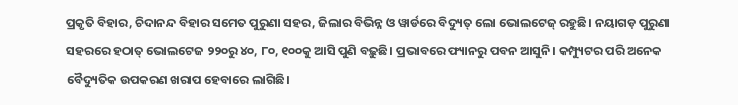ପ୍ରକୃତି ବିହାର, ଚିଦାନନ୍ଦ ବିହାର ସମେତ ପୁରୁଣା ସହର, ଜିଲାର ବିଭିନ୍ନ ଓ ୱାର୍ଡରେ ବିଦ୍ୟୁତ୍‌ ଲୋ ଭୋଲଟେଜ୍‌ ରହୁଛି। ନୟାଗଡ଼ ପୁରୁଣା ସହରରେ ହଠାତ୍‌ ଭୋଲଟେଜ ୨୨୦ରୁ ୪୦, ୮୦, ୧୦୦କୁ ଆସି ପୁଣି ବଢ଼ୁଛି। ପ୍ରଭାବରେ ଫ୍ୟାନରୁ ପବନ ଆସୁନି। କମ୍ପ୍ୟୁଟର ପରି ଅନେକ ବୈଦ୍ୟୁତିକ ଉପକରଣ ଖରାପ ହେବାରେ ଲାଗିଛି।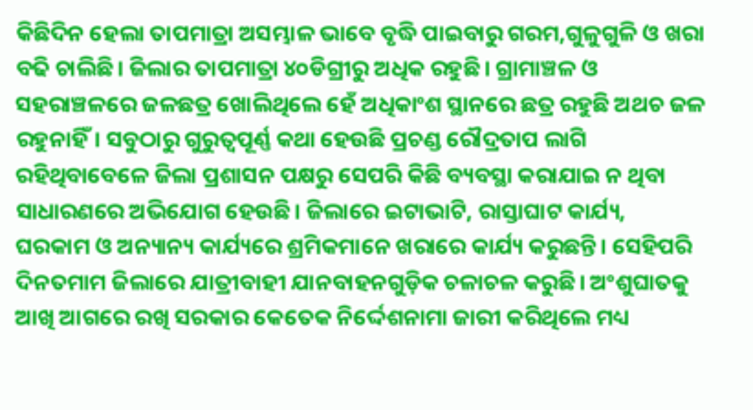କିଛିଦିନ ହେଲା ତାପମାତ୍ରା ଅସମ୍ଭାଳ ଭାବେ ବୃଦ୍ଧି ପାଇବାରୁ ଗରମ,ଗୁଳୁଗୁଳି ଓ ଖରା ବଢି ଚାଲିଛି। ଜିଲାର ତାପମାତ୍ରା ୪୦ଡିଗ୍ରୀରୁ ଅଧିକ ରହୁଛି। ଗ୍ରାମାଞ୍ଚଳ ଓ ସହରାଞ୍ଚଳରେ ଜଳଛତ୍ର ଖୋଲିଥିଲେ ହେଁ ଅଧିକାଂଶ ସ୍ଥାନରେ ଛତ୍ର ରହୁଛି ଅଥଚ ଜଳ ରହୁନାହିଁ। ସବୁଠାରୁ ଗୁରୁତ୍ୱପୂର୍ଣ୍ଣ କଥା ହେଉଛି ପ୍ରଚଣ୍ଡ ରୌଦ୍ରତାପ ଲାଗି ରହିଥିବାବେଳେ ଜିଲା ପ୍ରଶାସନ ପକ୍ଷରୁ ସେପରି କିଛି ବ୍ୟବସ୍ଥା କରାଯାଇ ନ ଥିବା ସାଧାରଣରେ ଅଭିଯୋଗ ହେଉଛି। ଜିଲାରେ ଇଟାଭାଟି, ରାସ୍ତାଘାଟ କାର୍ଯ୍ୟ, ଘରକାମ ଓ ଅନ୍ୟାନ୍ୟ କାର୍ଯ୍ୟରେ ଶ୍ରମିକମାନେ ଖରାରେ କାର୍ଯ୍ୟ କରୁଛନ୍ତି। ସେହିପରି ଦିନତମାମ ଜିଲାରେ ଯାତ୍ରୀବାହୀ ଯାନବାହନଗୁଡ଼ିକ ଚଳାଚଳ କରୁଛି। ଅଂଶୁଘାତକୁ ଆଖି ଆଗରେ ରଖି ସରକାର କେତେକ ନିର୍ଦ୍ଦେଶନାମା ଜାରୀ କରିଥିଲେ ମଧ୍ୟ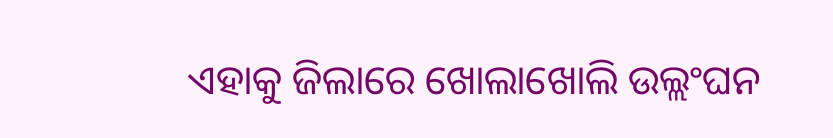ଏହାକୁ ଜିଲାରେ ଖୋଲାଖୋଲି ଉଲ୍ଲଂଘନ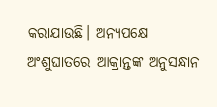କରାଯାଉଛି। ଅନ୍ୟପକ୍ଷେ ଅଂଶୁଘାତରେ ଆକ୍ରାନ୍ତଙ୍କ ଅନୁସନ୍ଧାନ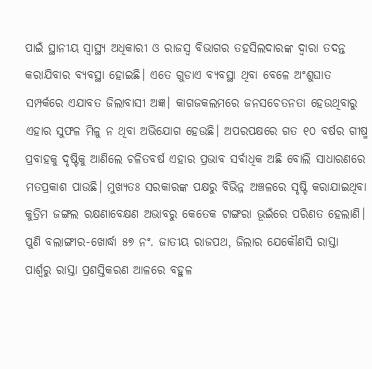ପାଇଁ ସ୍ଥାନୀୟ ସ୍ବାସ୍ଥ୍ୟ ଅଧିକାରୀ ଓ ରାଜସ୍ବ ବିଭାଗର ତହସିଲଦାରଙ୍କ ଦ୍ୱାରା ତଦନ୍ତ କରାଯିବାର ବ୍ୟବସ୍ଥା ହୋଇଛି। ଏତେ ଗୁଡାଏ ବ୍ୟବସ୍ଥା ଥିବା ବେଳେ ଅଂଶୁଘାତ ସମ୍ପର୍କରେ ଏଯାବତ ଜିଲାବାସୀ ଅଜ୍ଞ। କାଗଜକଲମରେ ଜନସଚେତନତା ହେଉଥିବାରୁ ଏହାର ସୁଫଳ ମିଳୁ ନ ଥିବା ଅଭିଯୋଗ ହେଉଛି। ଅପରପକ୍ଷରେ ଗତ ୧୦ ବର୍ଷର ଗୀଷ୍ମ ପ୍ରବାହକୁ ଦୃଷ୍ଟିକୁ ଆଣିଲେ ଚଳିତବର୍ଷ ଏହାର ପ୍ରଭାବ ସର୍ବାଧିକ ଅଛି ବୋଲି ସାଧାରଣରେ ମତପ୍ରକାଶ ପାଉଛି। ମୁଖ୍ୟତଃ ସରକାରଙ୍କ ପକ୍ଷରୁ ବିଭିନ୍ନ ଅଞ୍ଚଳରେ ସୃଷ୍ଟି କରାଯାଇଥିବା କୁତ୍ରିମ ଜଙ୍ଗଲ ରକ୍ଷଣାବେକ୍ଷଣ ଅଭାବରୁ କେତେକ ଟାଙ୍ଗରା ଭୂଇଁରେ ପରିଣତ ହେଲାଣି। ପୁଣି ବଲାଙ୍ଗୀର-ଖୋର୍ଦ୍ଧା ୫୭ ନଂ. ଜାତୀୟ ରାଜପଥ, ଜିଲାର ଯେକୌଣସି ରାସ୍ତା ପାର୍ଶ୍ୱରୁ ରାସ୍ତା ପ୍ରଶସ୍ତିକରଣ ଆଳରେ ବହୁଳ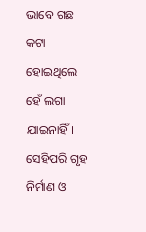ଭାବେ ଗଛ କଟା ହୋଇଥିଲେ ହେଁ ଲଗା ଯାଇନାହିଁ। ସେହିପରି ଗୃହ ନିର୍ମାଣ ଓ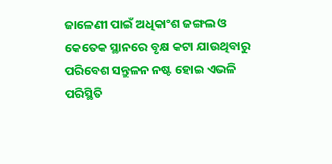ଜାଳେଣୀ ପାଇଁ ଅଧିକାଂଶ ଜଙ୍ଗଲ ଓ କେତେକ ସ୍ଥାନରେ ବୃକ୍ଷ କଟା ଯାଉଥିବାରୁ ପରିବେଶ ସନ୍ତୁଳନ ନଷ୍ଟ ହୋଇ ଏଭଳି ପରିସ୍ଥିତି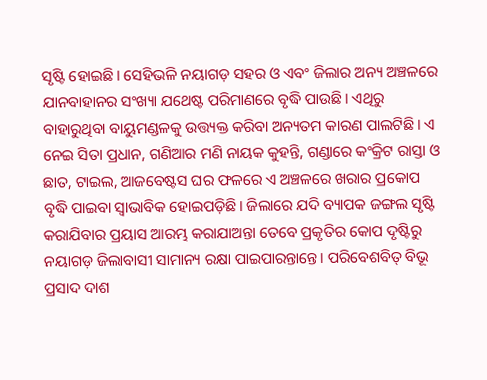ସୃଷ୍ଟି ହୋଇଛି। ସେହିଭଳି ନୟାଗଡ଼ ସହର ଓ ଏବଂ ଜିଲାର ଅନ୍ୟ ଅଞ୍ଚଳରେ ଯାନବାହାନର ସଂଖ୍ୟା ଯଥେଷ୍ଟ ପରିମାଣରେ ବୃଦ୍ଧି ପାଉଛି। ଏଥିରୁ ବାହାରୁଥିବା ବାୟୁମଣ୍ଡଳକୁ ଉତ୍ତ୍ୟକ୍ତ କରିବା ଅନ୍ୟତମ କାରଣ ପାଲଟିଛି। ଏ ନେଇ ସିତା ପ୍ରଧାନ, ଗଣିଆର ମଣି ନାୟକ କୁହନ୍ତି, ଗଣ୍ଡାରେ କଂକ୍ରିଟ ରାସ୍ତା ଓ ଛାତ, ଟାଇଲ, ଆଜବେଷ୍ଟସ ଘର ଫଳରେ ଏ ଅଞ୍ଚଳରେ ଖରାର ପ୍ରକୋପ ବୃଦ୍ଧି ପାଇବା ସ୍ବାଭାବିକ ହୋଇପଡ଼ିଛି। ଜିଲାରେ ଯଦି ବ୍ୟାପକ ଜଙ୍ଗଲ ସୃଷ୍ଟି କରାଯିବାର ପ୍ରୟାସ ଆରମ୍ଭ କରାଯାଅନ୍ତା ତେବେ ପ୍ରକୃତିର କୋପ ଦୃଷ୍ଟିରୁ ନୟାଗଡ଼ ଜିଲାବାସୀ ସାମାନ୍ୟ ରକ୍ଷା ପାଇପାରନ୍ତାନ୍ତେ। ପରିବେଶବିତ୍‌ ବିଭୂ ପ୍ରସାଦ ଦାଶ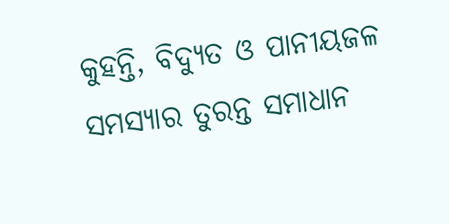କୁହନ୍ତି, ବିଦ୍ୟୁତ ଓ ପାନୀୟଜଳ ସମସ୍ୟାର ତୁରନ୍ତ ସମାଧାନ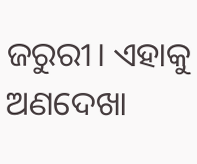ଜରୁରୀ। ଏହାକୁ ଅଣଦେଖା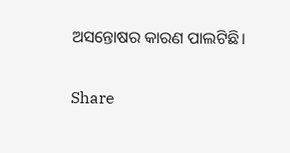ଅସନ୍ତୋଷର କାରଣ ପାଲଟିଛି।

Share